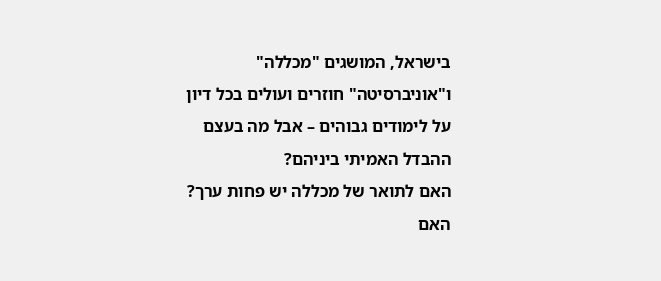בישראל, המושגים "מכללה" ו"אוניברסיטה" חוזרים ועולים בכל דיון על לימודים גבוהים – אבל מה בעצם ההבדל האמיתי ביניהם?
האם לתואר של מכללה יש פחות ערך?
האם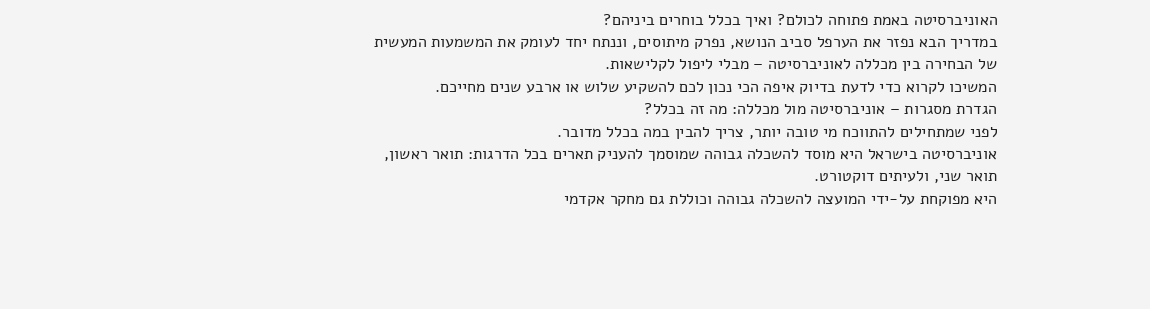האוניברסיטה באמת פתוחה לכולם? ואיך בכלל בוחרים ביניהם?
במדריך הבא נפזר את הערפל סביב הנושא, נפרק מיתוסים, וננתח יחד לעומק את המשמעות המעשית של הבחירה בין מכללה לאוניברסיטה – מבלי ליפול לקלישאות.
המשיכו לקרוא כדי לדעת בדיוק איפה הכי נכון לכם להשקיע שלוש או ארבע שנים מחייכם.
הגדרת מסגרות – אוניברסיטה מול מכללה: מה זה בכלל?
לפני שמתחילים להתווכח מי טובה יותר, צריך להבין במה בכלל מדובר.
אוניברסיטה בישראל היא מוסד להשכלה גבוהה שמוסמך להעניק תארים בכל הדרגות: תואר ראשון, תואר שני, ולעיתים דוקטורט.
היא מפוקחת על-ידי המועצה להשכלה גבוהה וכוללת גם מחקר אקדמי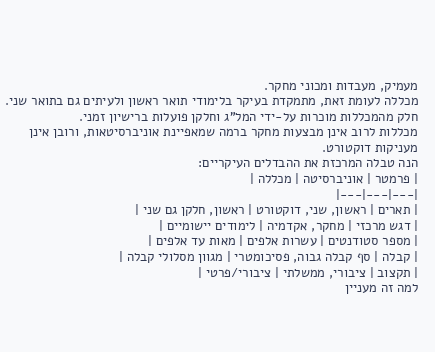מעמיק, מעבדות ומכוני מחקר.
מכללה לעומת זאת, מתמקדת בעיקר בלימודי תואר ראשון ולעיתים גם בתואר שני. חלק מהמכללות מוכרות על-ידי המל"ג וחלקן פועלות ברישיון זמני.
מכללות לרוב אינן מבצעות מחקר ברמה שמאפיינת אוניברסיטאות, ורובן אינן מעניקות דוקטורט.
הנה טבלה המרכזת את ההבדלים העיקריים:
| פרמטר | אוניברסיטה | מכללה |
|---|---|---|
| תארים | ראשון, שני, דוקטורט | ראשון, חלקן גם שני |
| דגש מרכזי | מחקר, אקדמיה | לימודים יישומיים |
| מספר סטודנטים | עשרות אלפים | מאות עד אלפים |
| קבלה | סף קבלה גבוה, פסיכומטרי | מגוון מסלולי קבלה |
| תקצוב | ציבורי, ממשלתי | ציבורי/פרטי |
למה זה מעניין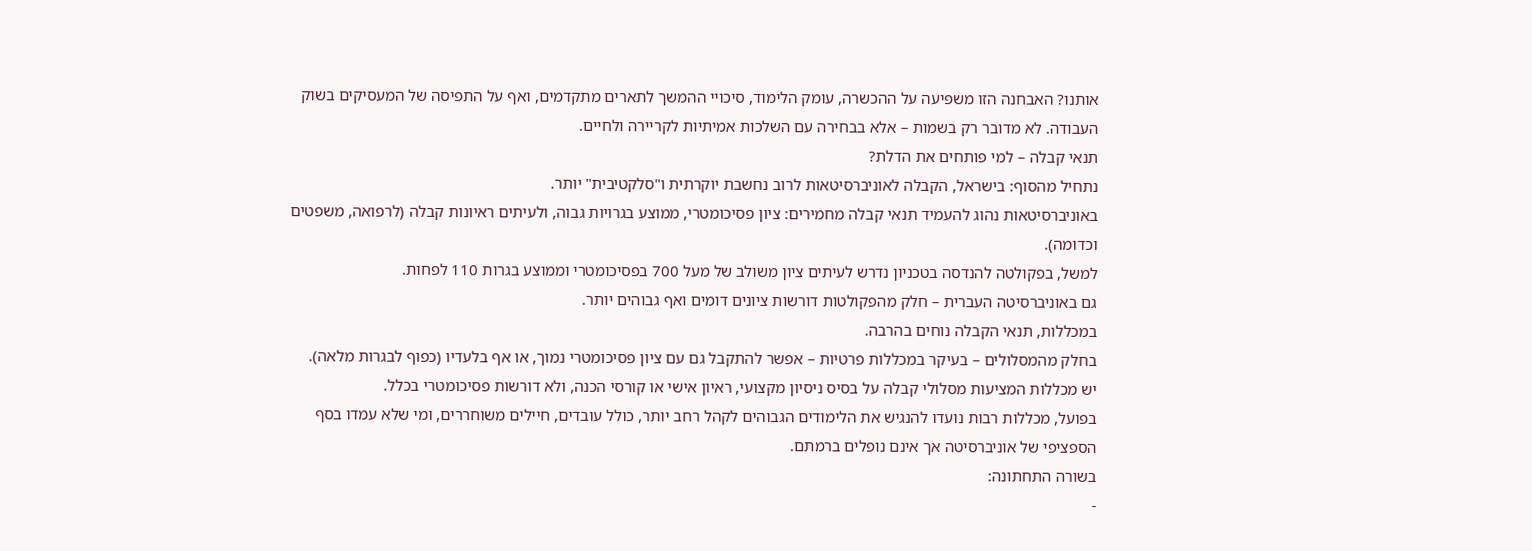אותנו? האבחנה הזו משפיעה על ההכשרה, עומק הלימוד, סיכויי ההמשך לתארים מתקדמים, ואף על התפיסה של המעסיקים בשוק העבודה. לא מדובר רק בשמות – אלא בבחירה עם השלכות אמיתיות לקריירה ולחיים.
תנאי קבלה – למי פותחים את הדלת?
נתחיל מהסוף: בישראל, הקבלה לאוניברסיטאות לרוב נחשבת יוקרתית ו"סלקטיבית" יותר.
באוניברסיטאות נהוג להעמיד תנאי קבלה מחמירים: ציון פסיכומטרי, ממוצע בגרויות גבוה, ולעיתים ראיונות קבלה (לרפואה, משפטים וכדומה).
למשל, בפקולטה להנדסה בטכניון נדרש לעיתים ציון משולב של מעל 700 בפסיכומטרי וממוצע בגרות 110 לפחות.
גם באוניברסיטה העברית – חלק מהפקולטות דורשות ציונים דומים ואף גבוהים יותר.
במכללות, תנאי הקבלה נוחים בהרבה.
בחלק מהמסלולים – בעיקר במכללות פרטיות – אפשר להתקבל גם עם ציון פסיכומטרי נמוך, או אף בלעדיו (כפוף לבגרות מלאה).
יש מכללות המציעות מסלולי קבלה על בסיס ניסיון מקצועי, ראיון אישי או קורסי הכנה, ולא דורשות פסיכומטרי בכלל.
בפועל, מכללות רבות נועדו להנגיש את הלימודים הגבוהים לקהל רחב יותר, כולל עובדים, חיילים משוחררים, ומי שלא עמדו בסף הספציפי של אוניברסיטה אך אינם נופלים ברמתם.
בשורה התחתונה:
-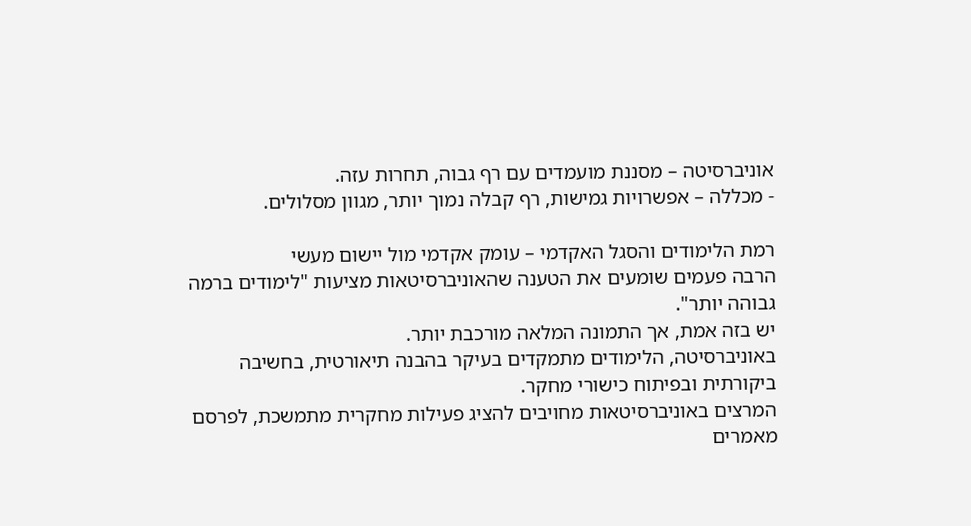אוניברסיטה – מסננת מועמדים עם רף גבוה, תחרות עזה.
- מכללה – אפשרויות גמישות, רף קבלה נמוך יותר, מגוון מסלולים.

רמת הלימודים והסגל האקדמי – עומק אקדמי מול יישום מעשי
הרבה פעמים שומעים את הטענה שהאוניברסיטאות מציעות "לימודים ברמה גבוהה יותר".
יש בזה אמת, אך התמונה המלאה מורכבת יותר.
באוניברסיטה, הלימודים מתמקדים בעיקר בהבנה תיאורטית, בחשיבה ביקורתית ובפיתוח כישורי מחקר.
המרצים באוניברסיטאות מחויבים להציג פעילות מחקרית מתמשכת, לפרסם מאמרים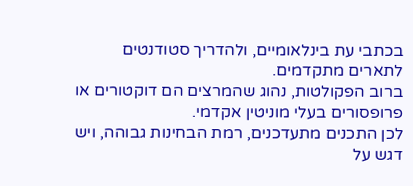בכתבי עת בינלאומיים, ולהדריך סטודנטים לתארים מתקדמים.
ברוב הפקולטות, נהוג שהמרצים הם דוקטורים או פרופסורים בעלי מוניטין אקדמי.
לכן התכנים מתעדכנים, רמת הבחינות גבוהה, ויש דגש על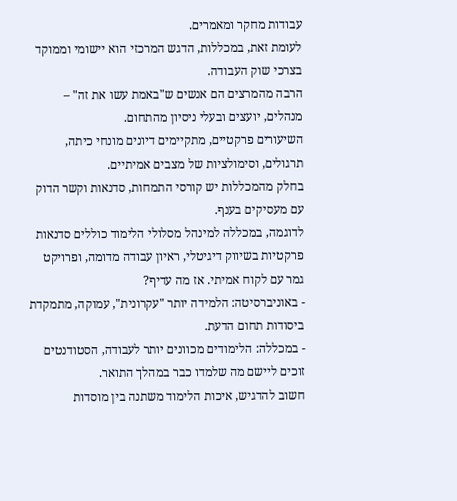עבודות מחקר ומאמרים.
לעומת זאת, במכללות, הדגש המרכזי הוא יישומי וממוקד בצרכי שוק העבודה.
הרבה מהמרצים הם אנשים ש"באמת עשו את זה" – מנהלים, יועצים ובעלי ניסיון מהתחום.
השיעורים פרקטיים, מתקיימים דיונים מונחי כיתה, תרגולים, וסימולציות של מצבים אמיתיים.
בחלק מהמכללות יש קורסי התמחות, סדנאות וקשר הדוק עם מעסיקים בענף.
לדוגמה, במכללה למינהל מסלולי הלימוד כוללים סדנאות פרקטיות בשיווק דיגיטלי, ראיון עבודה מדומה, ופרויקט גמר עם לקוח אמיתי. אז מה עדיף?
- באוניברסיטה: הלמידה יותר "עקרונית", עמוקה, מתמקדת ביסודות תחום הדעת.
- במכללה: הלימודים מכוונים יותר לעבודה, הסטודנטים זוכים ליישם מה שלמדו כבר במהלך התואר.
חשוב להדגיש, איכות הלימוד משתנה בין מוסדות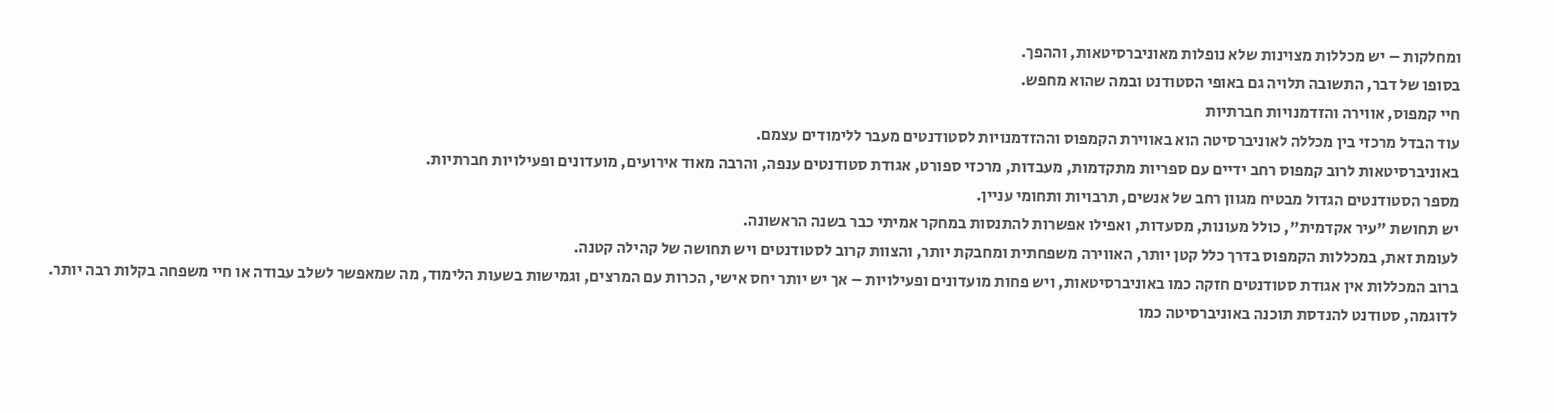ומחלקות – יש מכללות מצוינות שלא נופלות מאוניברסיטאות, וההפך.
בסופו של דבר, התשובה תלויה גם באופי הסטודנט ובמה שהוא מחפש.
חיי קמפוס, אווירה והזדמנויות חברתיות
עוד הבדל מרכזי בין מכללה לאוניברסיטה הוא באווירת הקמפוס וההזדמנויות לסטודנטים מעבר ללימודים עצמם.
באוניברסיטאות לרוב קמפוס רחב ידיים עם ספריות מתקדמות, מעבדות, מרכזי ספורט, אגודת סטודנטים ענפה, והרבה מאוד אירועים, מועדונים ופעילויות חברתיות.
מספר הסטודנטים הגדול מבטיח מגוון רחב של אנשים, תרבויות ותחומי עניין.
יש תחושת "עיר אקדמית", כולל מעונות, מסעדות, ואפילו אפשרות להתנסות במחקר אמיתי כבר בשנה הראשונה.
לעומת זאת, במכללות הקמפוס בדרך כלל קטן יותר, האווירה משפחתית ומחבקת יותר, והצוות קרוב לסטודנטים ויש תחושה של קהילה קטנה.
ברוב המכללות אין אגודת סטודנטים חזקה כמו באוניברסיטאות, ויש פחות מועדונים ופעילויות – אך יש יותר יחס אישי, הכרות עם המרצים, וגמישות בשעות הלימוד, מה שמאפשר לשלב עבודה או חיי משפחה בקלות רבה יותר.
לדוגמה, סטודנט להנדסת תוכנה באוניברסיטה כמו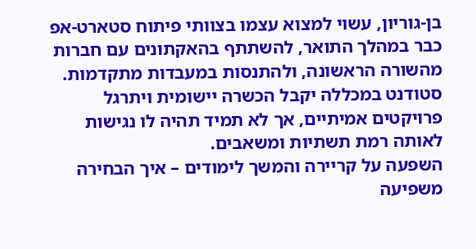בן-גוריון, עשוי למצוא עצמו בצוותי פיתוח סטארט-אפ כבר במהלך התואר, להשתתף בהאקתונים עם חברות מהשורה הראשונה, ולהתנסות במעבדות מתקדמות.
סטודנט במכללה יקבל הכשרה יישומית ויתרגל פרויקטים אמיתיים, אך לא תמיד תהיה לו נגישות לאותה רמת תשתיות ומשאבים.
השפעה על קריירה והמשך לימודים – איך הבחירה משפיעה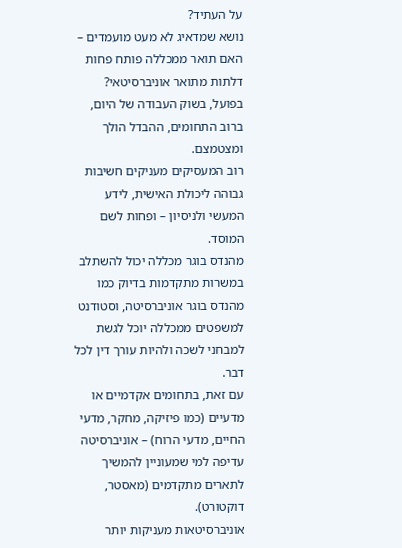על העתיד?
נושא שמדאיג לא מעט מועמדים – האם תואר ממכללה פותח פחות דלתות מתואר אוניברסיטאי?
בפועל, בשוק העבודה של היום, ברוב התחומים, ההבדל הולך ומצטמצם.
רוב המעסיקים מעניקים חשיבות גבוהה ליכולת האישית, לידע המעשי ולניסיון – ופחות לשם המוסד.
מהנדס בוגר מכללה יכול להשתלב במשרות מתקדמות בדיוק כמו מהנדס בוגר אוניברסיטה, וסטודנט למשפטים ממכללה יוכל לגשת למבחני לשכה ולהיות עורך דין לכל דבר.
עם זאת, בתחומים אקדמיים או מדעיים (כמו פיזיקה, מחקר, מדעי החיים, מדעי הרוח) – אוניברסיטה עדיפה למי שמעוניין להמשיך לתארים מתקדמים (מאסטר, דוקטורט).
אוניברסיטאות מעניקות יותר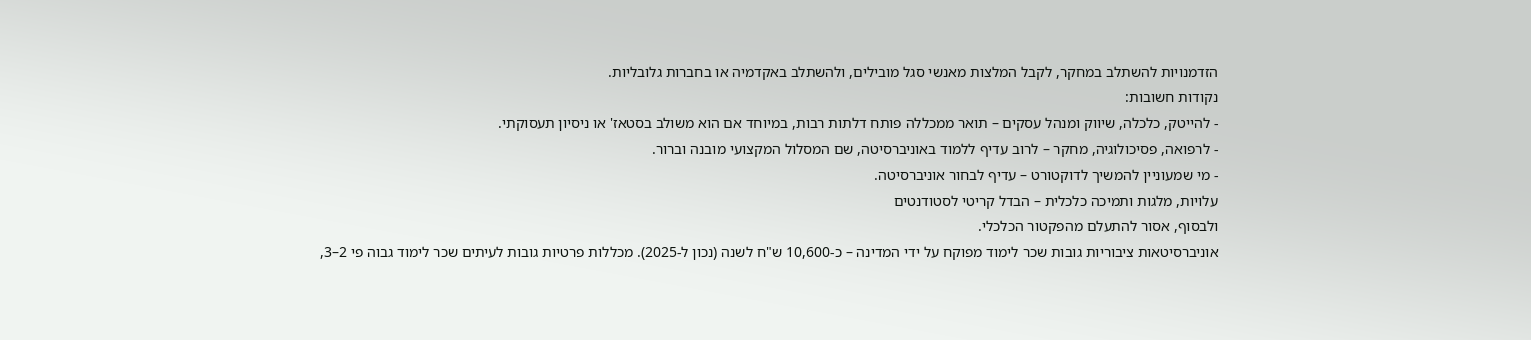הזדמנויות להשתלב במחקר, לקבל המלצות מאנשי סגל מובילים, ולהשתלב באקדמיה או בחברות גלובליות.
נקודות חשובות:
- להייטק, כלכלה, שיווק ומנהל עסקים – תואר ממכללה פותח דלתות רבות, במיוחד אם הוא משולב בסטאז' או ניסיון תעסוקתי.
- לרפואה, פסיכולוגיה, מחקר – לרוב עדיף ללמוד באוניברסיטה, שם המסלול המקצועי מובנה וברור.
- מי שמעוניין להמשיך לדוקטורט – עדיף לבחור אוניברסיטה.
עלויות, מלגות ותמיכה כלכלית – הבדל קריטי לסטודנטים
ולבסוף, אסור להתעלם מהפקטור הכלכלי.
אוניברסיטאות ציבוריות גובות שכר לימוד מפוקח על ידי המדינה – כ-10,600 ש"ח לשנה (נכון ל-2025). מכללות פרטיות גובות לעיתים שכר לימוד גבוה פי 2–3,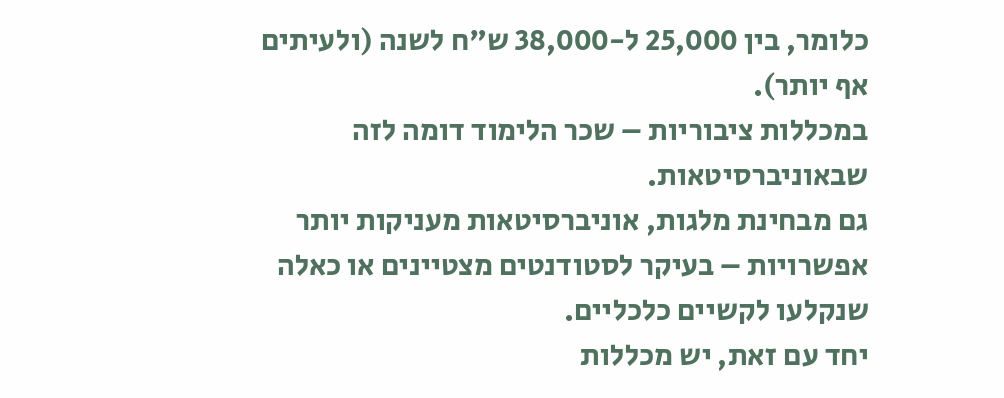כלומר, בין 25,000 ל-38,000 ש"ח לשנה (ולעיתים אף יותר).
במכללות ציבוריות – שכר הלימוד דומה לזה שבאוניברסיטאות.
גם מבחינת מלגות, אוניברסיטאות מעניקות יותר אפשרויות – בעיקר לסטודנטים מצטיינים או כאלה שנקלעו לקשיים כלכליים.
יחד עם זאת, יש מכללות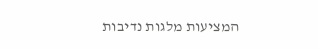המציעות מלגות נדיבות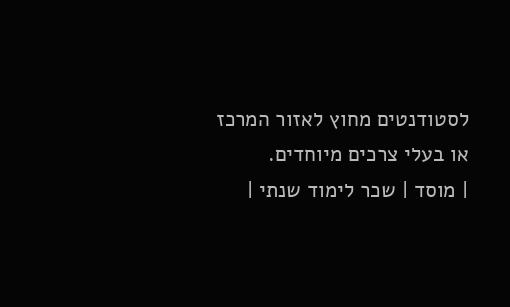לסטודנטים מחוץ לאזור המרכז או בעלי צרכים מיוחדים.
| מוסד | שכר לימוד שנתי |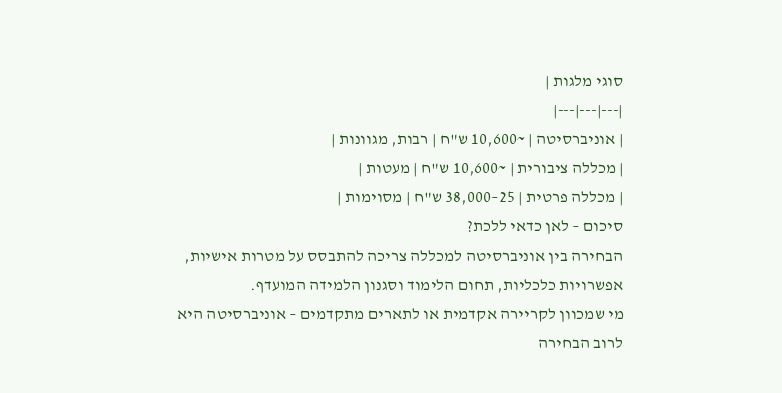סוגי מלגות |
|---|---|---|
| אוניברסיטה | ~10,600 ש"ח | רבות, מגוונות |
| מכללה ציבורית | ~10,600 ש"ח | מעטות |
| מכללה פרטית | 25–38,000 ש"ח | מסוימות |
סיכום – לאן כדאי ללכת?
הבחירה בין אוניברסיטה למכללה צריכה להתבסס על מטרות אישיות, אפשרויות כלכליות, תחום הלימוד וסגנון הלמידה המועדף.
מי שמכוון לקריירה אקדמית או לתארים מתקדמים – אוניברסיטה היא לרוב הבחירה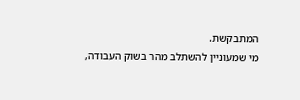המתבקשת.
מי שמעוניין להשתלב מהר בשוק העבודה,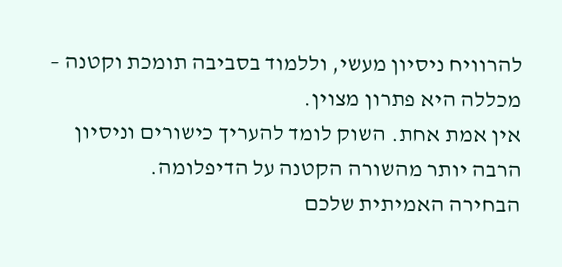להרוויח ניסיון מעשי, וללמוד בסביבה תומכת וקטנה – מכללה היא פתרון מצוין.
אין אמת אחת. השוק לומד להעריך כישורים וניסיון הרבה יותר מהשורה הקטנה על הדיפלומה.
הבחירה האמיתית שלכם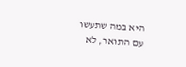היא במה שתעשו עם התואר, לא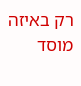רק באיזה מוסד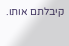קיבלתם אותו.